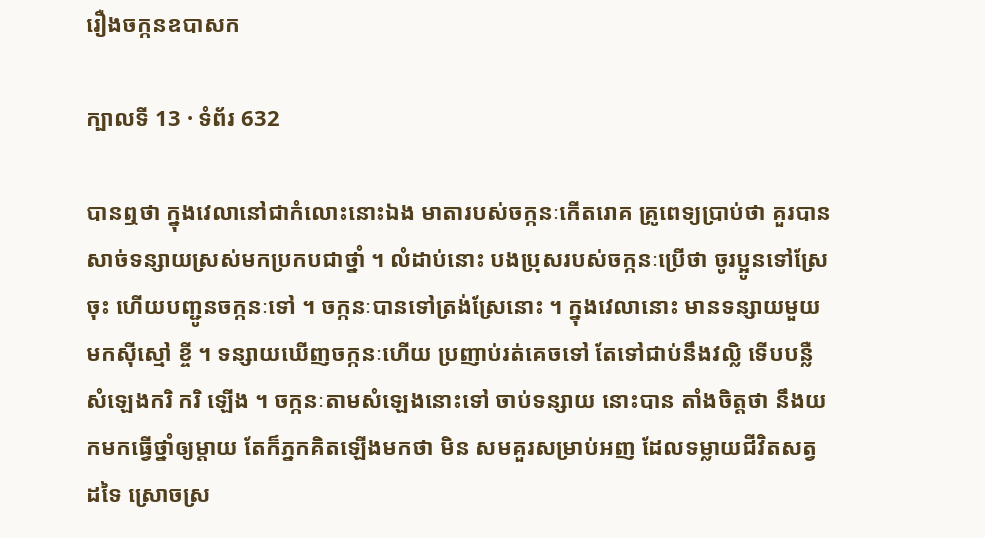រឿងចក្កនឧបាសក

ក្បាលទី 13 · ទំព័រ 632

បានឮថា ក្នុងវេលានៅជាកំលោះនោះឯង មាតារបស់ចក្កនៈកើតរោគ គ្រូពេទ្យប្រាប់ថា គួរបានសាច់ទន្សាយស្រស់មកប្រកបជាថ្នាំ ។ លំដាប់នោះ បងប្រុសរបស់ចក្កនៈប្រើថា ចូរប្អូនទៅស្រែចុះ ហើយបញ្ជូនចក្កនៈទៅ ។ ចក្កនៈបានទៅត្រង់ស្រែនោះ ។ ក្នុងវេលានោះ មានទន្សាយមួយមកស៊ីស្មៅ ខ្ចី ។ ទន្សាយឃើញចក្កនៈហើយ ប្រញាប់រត់គេចទៅ តែទៅជាប់នឹងវល្លិ ទើបបន្លឺសំឡេងករិ ករិ ឡើង ។ ចក្កនៈតាមសំឡេងនោះទៅ ចាប់ទន្សាយ នោះបាន តាំងចិត្តថា នឹងយកមកធ្វើថ្នាំឲ្យម្តាយ តែក៏ភ្នកគិតឡើងមកថា មិន សមគួរសម្រាប់អញ ដែលទម្លាយជីវិតសត្វដទៃ ស្រោចស្រ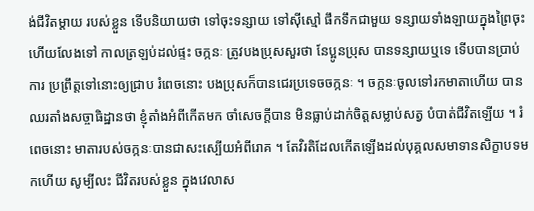ង់ជីវិតម្តាយ របស់ខ្លួន ទើបនិយាយថា ទៅចុះទន្សាយ ទៅស៊ីស្មៅ ផឹកទឹកជាមួយ ទន្សាយទាំងឡាយក្នុងព្រៃចុះ ហើយលែងទៅ កាលត្រឡប់ដល់ផ្ទះ ចក្កនៈ ត្រូវបងប្រុសសួរថា នែប្អូនប្រុស បានទន្សាយឬទេ ទើបបានប្រាប់ការ ប្រព្រឹត្តទៅនោះឲ្យជ្រាប រំពេចនោះ បងប្រុសក៏បានជេរប្រទេចចក្កនៈ ។ ចក្កនៈចូលទៅរកមាតាហើយ បានឈរតាំងសច្ចាធិដ្ឋានថា ខ្ញុំតាំងអំពីកើតមក ចាំសេចក្តីបាន មិនធ្លាប់ដាក់ចិត្តសម្លាប់សត្វ បំបាត់ជីវិតឡើយ ។ រំពេចនោះ មាតារបស់ចក្កនៈបានជាសះស្បើយអំពីរោគ ។ តែវិរតិដែលកើតឡើងដល់បុគ្គលសមាទានសិក្ខាបទមកហើយ សូម្បីលះ ជីវិតរបស់ខ្លួន ក្នុងវេលាស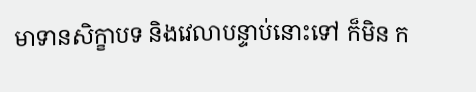មាទានសិក្ខាបទ និងវេលាបន្ទាប់នោះទៅ ក៏មិន ក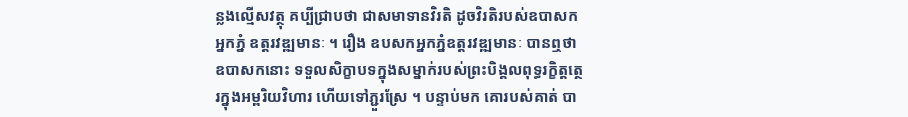ន្លងល្មើសវត្ថុ គប្បីជ្រាបថា ជាសមាទានវិរតិ ដូចវិរតិរបស់ឧបាសកអ្នកភ្នំ ឧត្តរវឌ្ឍមានៈ ។ រឿង ឧបសកអ្នកភ្នំឧត្តរវឌ្ឍមានៈ បានឮថា ឧបាសកនោះ ទទួលសិក្ខាបទក្នុងសម្នាក់របស់ព្រះបិង្គលពុទ្ធរក្ខិត្តត្ថេរក្នុងអម្ពរិយវិហារ ហើយទៅភ្ជួរស្រែ ។ បន្ទាប់មក គោរបស់គាត់ បា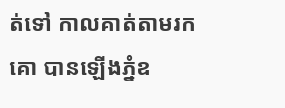ត់ទៅ កាលគាត់តាមរកគោ បានឡើងភ្នំឧ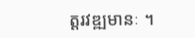ត្តរវឌ្ឍមានៈ ។